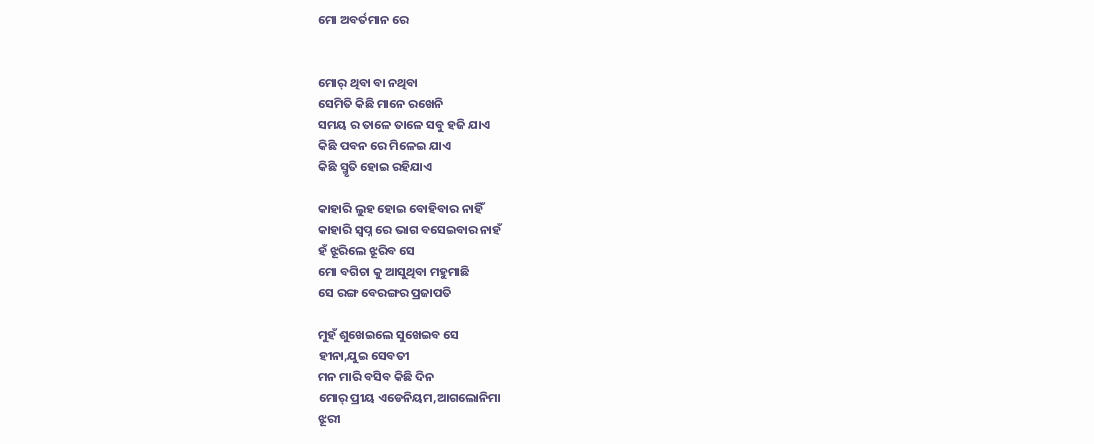ମୋ ଅବର୍ତମାନ ରେ


ମୋର୍ ଥିବା ବା ନଥିବା
ସେମିତି କିଛି ମାନେ ରଖେନି
ସମୟ ର ତାଳେ ତାଳେ ସବୁ ହଜି ଯାଏ
କିଛି ପବନ ରେ ମିଳେଇ ଯାଏ
କିଛି ସ୍ମୃତି ହୋଇ ରହିଯାଏ

କାହାରି ଲୁହ ହୋଇ ବୋହିବାର ନାହିଁ
କାହାରି ସ୍ଵପ୍ନ ରେ ଭାଗ ବସେଇବାର ନାହଁ
ହଁ ଝୂରିଲେ ଝୂରିବ ସେ
ମୋ ବଗିଚା କୁ ଆସୁଥିବା ମହୁମାଛି
ସେ ରଙ୍ଗ ବେରଙ୍ଗର ପ୍ରଜାପତି

ମୁହଁ ଶୁଖେଇଲେ ସୁଖେଇବ ସେ
ହୀନା,ଯୁଇ ସେବତୀ
ମନ ମାରି ବସିବ କିଛି ଦିନ
ମୋର୍ ପ୍ରୀୟ ଏଡେନିୟମ,ଆଗଲୋନିମା
ଝୂରୀ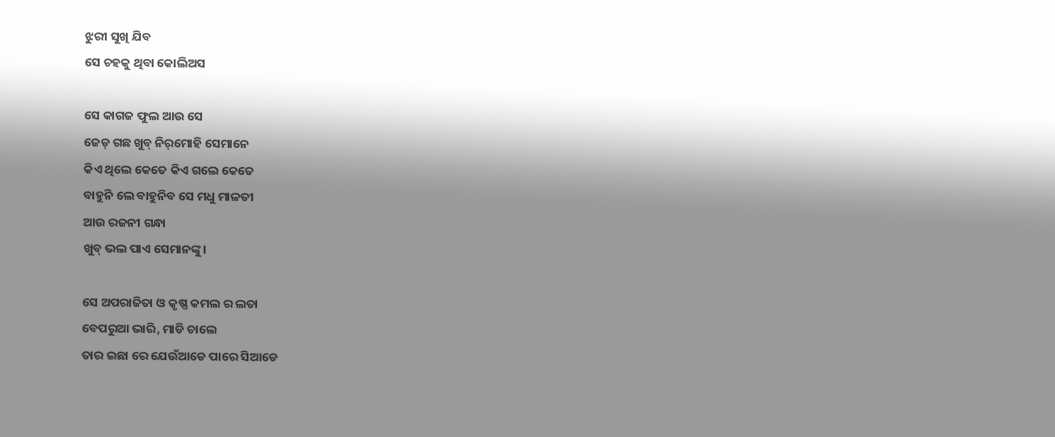ଝୁରୀ ସୁଖି ଯିବ
ସେ ଚହକୁ ଥିବା କୋଲିଅସ

ସେ କାଗଜ ଫୁଲ ଆଉ ସେ
ଜେଡ୍ ଗଛ ଖୁବ୍ ନିର୍‌ମୋହି ସେମାନେ
କିଏ ଥିଲେ କେତେ କିଏ ଗଲେ କେତେ
ବାହୁନି ଲେ ବାହୁନିବ ସେ ମଧୁ ମାଳତୀ
ଆଉ ରଜନୀ ଗନ୍ଧା
ଖୁବ୍ ଭଲ ପାଏ ସେମାନଙ୍କୁ।

ସେ ଅପରାଜିତା ଓ କୃଷ୍ଣ କମଲ ର ଲତା
ବେପରୁଆ ଭାରି, ମାଡି ଚାଲେ
ତାର ଇଛା ରେ ଯେଉଁଆଡେ ପାରେ ସିଆଡେ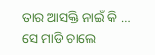ତାର ଆସକ୍ତି ନାଇଁ କି …
ସେ ମାଡି ଚାଲେ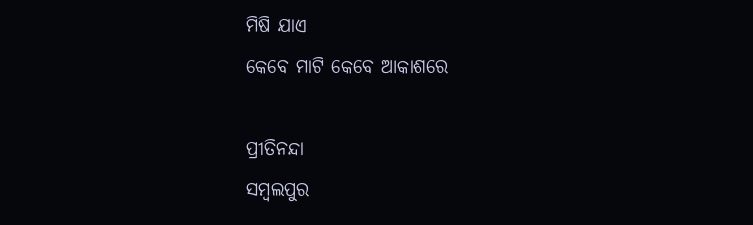ମିଷି ଯାଏ
କେବେ ମାଟି କେବେ ଆକାଶରେ

ପ୍ରୀତିନନ୍ଦା
ସମ୍ବଲପୁର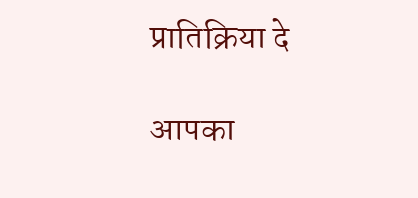प्रातिक्रिया दे

आपका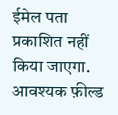ईमेल पता प्रकाशित नहीं किया जाएगा. आवश्यक फ़ील्ड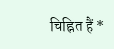चिह्नित हैं *